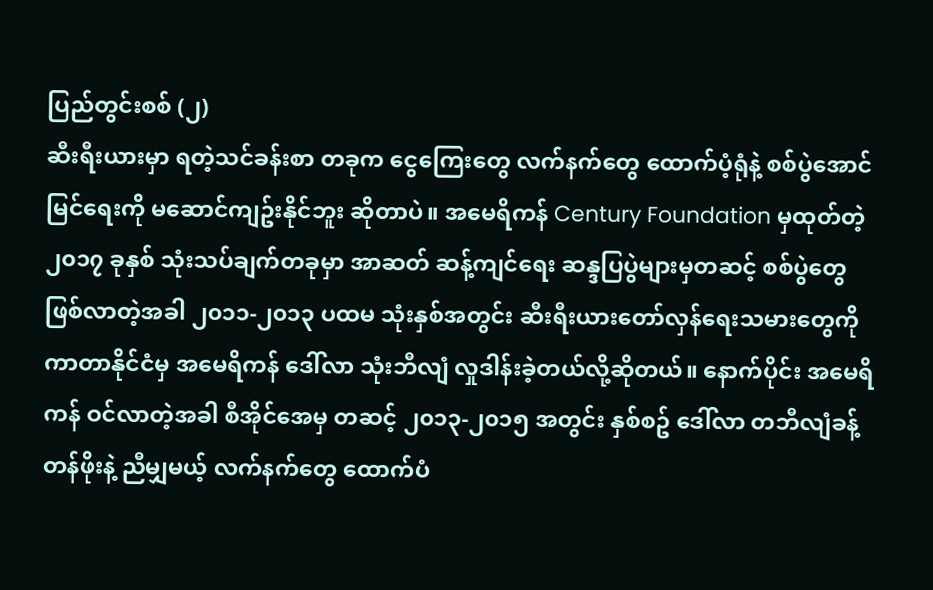ပြည်တွင်းစစ် (၂)
ဆီးရီးယားမှာ ရတဲ့သင်ခန်းစာ တခုက ငွေကြေးတွေ လက်နက်တွေ ထောက်ပံ့ရုံနဲ့ စစ်ပွဲအောင်မြင်ရေးကို မဆောင်ကျဥ်းနိုင်ဘူး ဆိုတာပဲ။ အမေရိကန် Century Foundation မှထုတ်တဲ့ ၂၀၁၇ ခုနှစ် သုံးသပ်ချက်တခုမှာ အာဆတ် ဆန့်ကျင်ရေး ဆန္ဒပြပွဲများမှတဆင့် စစ်ပွဲတွေ ဖြစ်လာတဲ့အခါ ၂၀၁၁-၂၀၁၃ ပထမ သုံးနှစ်အတွင်း ဆီးရီးယားတော်လှန်ရေးသမားတွေကို ကာတာနိုင်ငံမှ အမေရိကန် ဒေါ်လာ သုံးဘီလျံ လှုဒါန်းခဲ့တယ်လို့ဆိုတယ်။ နောက်ပိုင်း အမေရိကန် ဝင်လာတဲ့အခါ စီအိုင်အေမှ တဆင့် ၂၀၁၃-၂၀၁၅ အတွင်း နှစ်စဥ် ဒေါ်လာ တဘီလျံခန့် တန်ဖိုးနဲ့ ညီမျှမယ့် လက်နက်တွေ ထောက်ပံ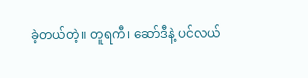ခဲ့တယ်တဲ့။ တူရကီ၊ ဆော်ဒီနဲ့ ပင်လယ်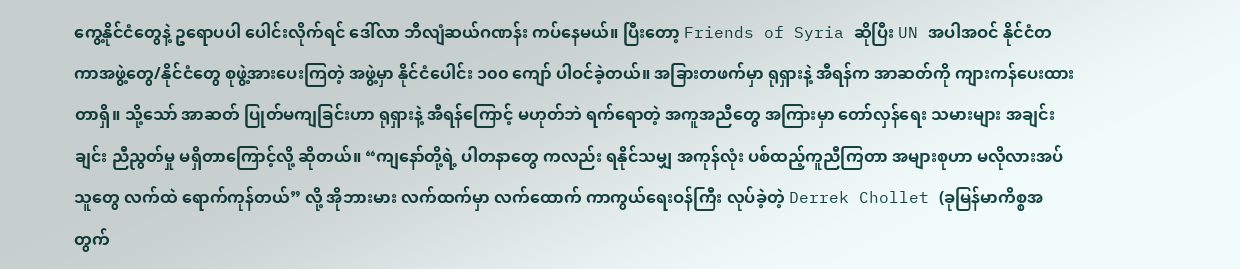ကွေ့နိုင်ငံတွေနဲ့ ဥရောပပါ ပေါင်းလိုက်ရင် ဒေါ်လာ ဘီလျံဆယ်ဂဏန်း ကပ်နေမယ်။ ပြီးတော့ Friends of Syria ဆိုပြီး UN အပါအဝင် နိုင်ငံတကာအဖွဲ့တွေ/နိုင်ငံတွေ စုဖွဲ့အားပေးကြတဲ့ အဖွဲ့မှာ နိုင်ငံပေါင်း ၁၀၀ ကျော် ပါဝင်ခဲ့တယ်။ အခြားတဖက်မှာ ရုရှားနဲ့ အီရန်က အာဆတ်ကို ကျားကန်ပေးထားတာရှိ။ သို့သော် အာဆတ် ပြုတ်မကျခြင်းဟာ ရုရှားနဲ့ အီရန်ကြောင့် မဟုတ်ဘဲ ရက်ရောတဲ့ အကူအညီတွေ အကြားမှာ တော်လှန်ရေး သမားများ အချင်းချင်း ညီညွတ်မှု မရှိတာကြောင့်လို့ ဆိုတယ်။ “ကျနော်တို့ရဲ့ ပါတနာတွေ ကလည်း ရနိုင်သမျှ အကုန်လုံး ပစ်ထည့်ကူညီကြတာ အများစုဟာ မလိုလားအပ်သူတွေ လက်ထဲ ရောက်ကုန်တယ်” လို့ အိုဘားမား လက်ထက်မှာ လက်ထောက် ကာကွယ်ရေးဝန်ကြီး လုပ်ခဲ့တဲ့ Derrek Chollet (ခုမြန်မာကိစ္စအတွက်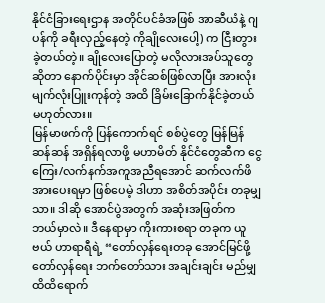နိုင်ငံခြားရေးဌာန အတိုင်ပင်ခံအဖြစ် အာဆီယံနဲ့ ဂျပန်ကို ခရီးလှည့်နေတဲ့ ကိုချိုလေးပေါ့) က ငြီးတွားခဲ့တယ်တဲ့။ ချိုလေးပြောတဲ့ မလိုလားအပ်သူတွေဆိုတာ နောက်ပိုင်းမှာ အိုင်ဆစ်ဖြစ်လာပြီး အားလုံးမျက်လုံးပြူးကုန်တဲ့ အထိ ခြိမ်းခြောက်နိုင်ခဲ့တယ် မဟုတ်လား။
မြန်မာဖက်ကို ပြန်ကောက်ရင် စစ်ပွဲတွေ မြန်မြန်ဆန်ဆန် အရှိန်ရလာဖို့ မဟာမိတ် နိုင်ငံတွေဆီက ငွေကြေး/လက်နက်အကူအညီရအောင် ဆက်လက်ဖိအားပေးရမှာ ဖြစ်ပေမဲ့ ဒါဟာ အစိတ်အပိုင်း တခုမျှသာ။ ဒါဆို အောင်ပွဲအတွက် အဆုံးအဖြတ်က ဘယ်မှာလဲ။ ဒီနေရာမှာ ကိုးကားစရာ တခုက ယူဗယ် ဟာရာရီရဲ့ “တော်လှန်ရေးတခု အောင်မြင်ဖို့ တော်လှန်ရေး ဘက်တော်သား အချင်းချင်း မည်မျှ ထိထိရောက်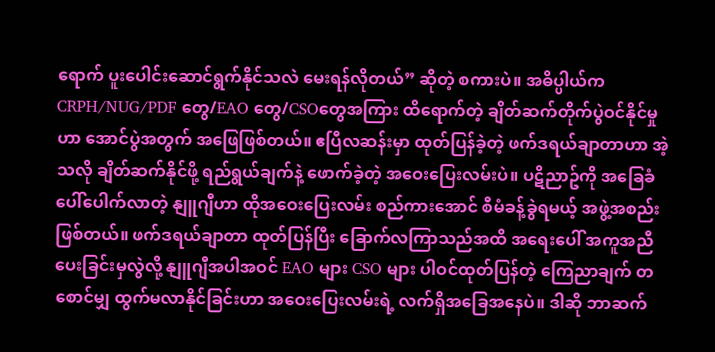ရောက် ပူးပေါင်းဆောင်ရွက်နိုင်သလဲ မေးရန်လိုတယ်” ဆိုတဲ့ စကားပဲ။ အဓိပ္ပါယ်က CRPH/NUG/PDF တွေ/EAO တွေ/CSOတွေအကြား ထိရောက်တဲ့ ချိတ်ဆက်တိုက်ပွဲဝင်နိုင်မှုဟာ အောင်ပွဲအတွက် အဖြေဖြစ်တယ်။ ဧပြီလဆန်းမှာ ထုတ်ပြန်ခဲ့တဲ့ ဖက်ဒရယ်ချာတာဟာ အဲ့သလို ချိတ်ဆက်နိုင်ဖို့ ရည်ရွယ်ချက်နဲ့ ဖောက်ခဲ့တဲ့ အဝေးပြေးလမ်းပဲ။ ပဋိညာဥ်ကို အခြေခံ ပေါ်ပေါက်လာတဲ့ နျူဂျီဟာ ထိုအဝေးပြေးလမ်း စည်ကားအောင် စီမံခန့်ခွဲရမယ့် အဖွဲ့အစည်းဖြစ်တယ်။ ဖက်ဒရယ်ချာတာ ထုတ်ပြန်ပြီး ခြောက်လကြာသည်အထိ အရေးပေါ် အကူအညီပေးခြင်းမှလွဲလို့ နျူဂျီအပါအဝင် EAO များ CSO များ ပါဝင်ထုတ်ပြန်တဲ့ ကြေညာချက် တစောင်မျှ ထွက်မလာနိုင်ခြင်းဟာ အဝေးပြေးလမ်းရဲ့ လက်ရှိအခြေအနေပဲ။ ဒါဆို ဘာဆက်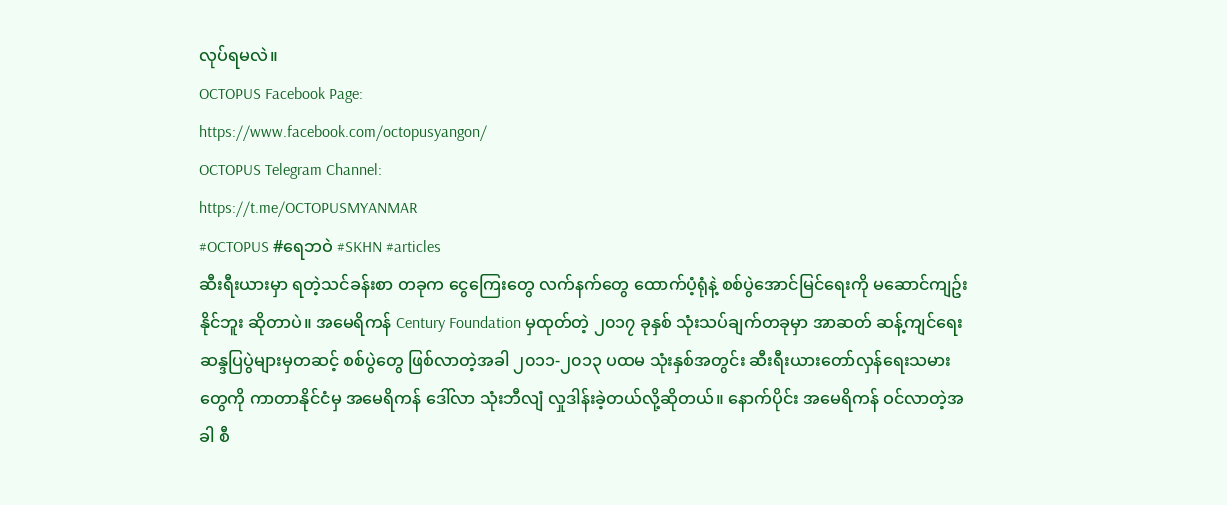လုပ်ရမလဲ။
OCTOPUS Facebook Page:
https://www.facebook.com/octopusyangon/
OCTOPUS Telegram Channel:
https://t.me/OCTOPUSMYANMAR
#OCTOPUS #ရေဘဝဲ #SKHN #articles
ဆီးရီးယားမှာ ရတဲ့သင်ခန်းစာ တခုက ငွေကြေးတွေ လက်နက်တွေ ထောက်ပံ့ရုံနဲ့ စစ်ပွဲအောင်မြင်ရေးကို မဆောင်ကျဥ်းနိုင်ဘူး ဆိုတာပဲ။ အမေရိကန် Century Foundation မှထုတ်တဲ့ ၂၀၁၇ ခုနှစ် သုံးသပ်ချက်တခုမှာ အာဆတ် ဆန့်ကျင်ရေး ဆန္ဒပြပွဲများမှတဆင့် စစ်ပွဲတွေ ဖြစ်လာတဲ့အခါ ၂၀၁၁-၂၀၁၃ ပထမ သုံးနှစ်အတွင်း ဆီးရီးယားတော်လှန်ရေးသမားတွေကို ကာတာနိုင်ငံမှ အမေရိကန် ဒေါ်လာ သုံးဘီလျံ လှုဒါန်းခဲ့တယ်လို့ဆိုတယ်။ နောက်ပိုင်း အမေရိကန် ဝင်လာတဲ့အခါ စီ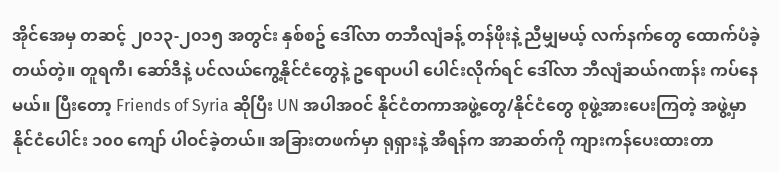အိုင်အေမှ တဆင့် ၂၀၁၃-၂၀၁၅ အတွင်း နှစ်စဥ် ဒေါ်လာ တဘီလျံခန့် တန်ဖိုးနဲ့ ညီမျှမယ့် လက်နက်တွေ ထောက်ပံခဲ့တယ်တဲ့။ တူရကီ၊ ဆော်ဒီနဲ့ ပင်လယ်ကွေ့နိုင်ငံတွေနဲ့ ဥရောပပါ ပေါင်းလိုက်ရင် ဒေါ်လာ ဘီလျံဆယ်ဂဏန်း ကပ်နေမယ်။ ပြီးတော့ Friends of Syria ဆိုပြီး UN အပါအဝင် နိုင်ငံတကာအဖွဲ့တွေ/နိုင်ငံတွေ စုဖွဲ့အားပေးကြတဲ့ အဖွဲ့မှာ နိုင်ငံပေါင်း ၁၀၀ ကျော် ပါဝင်ခဲ့တယ်။ အခြားတဖက်မှာ ရုရှားနဲ့ အီရန်က အာဆတ်ကို ကျားကန်ပေးထားတာ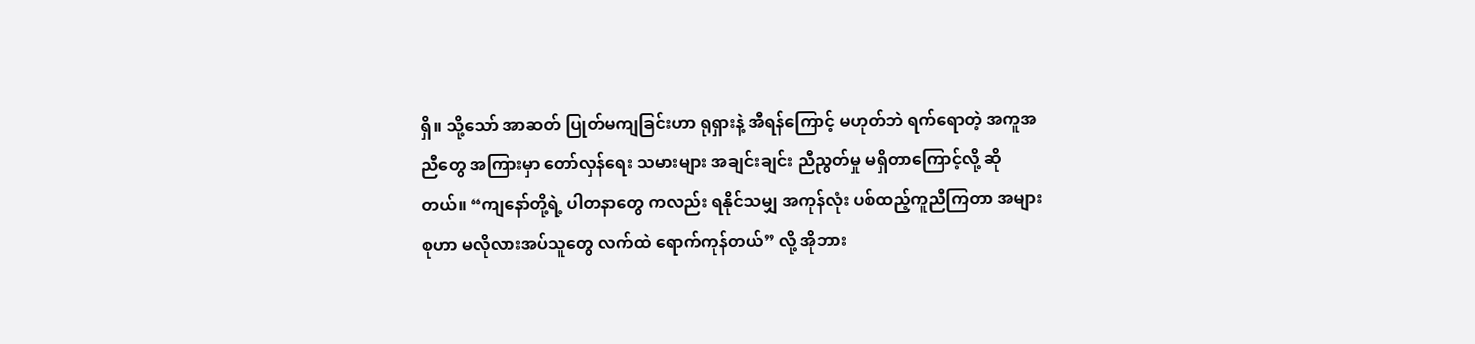ရှိ။ သို့သော် အာဆတ် ပြုတ်မကျခြင်းဟာ ရုရှားနဲ့ အီရန်ကြောင့် မဟုတ်ဘဲ ရက်ရောတဲ့ အကူအညီတွေ အကြားမှာ တော်လှန်ရေး သမားများ အချင်းချင်း ညီညွတ်မှု မရှိတာကြောင့်လို့ ဆိုတယ်။ “ကျနော်တို့ရဲ့ ပါတနာတွေ ကလည်း ရနိုင်သမျှ အကုန်လုံး ပစ်ထည့်ကူညီကြတာ အများစုဟာ မလိုလားအပ်သူတွေ လက်ထဲ ရောက်ကုန်တယ်” လို့ အိုဘား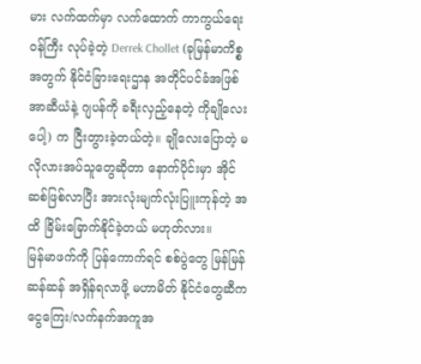မား လက်ထက်မှာ လက်ထောက် ကာကွယ်ရေးဝန်ကြီး လုပ်ခဲ့တဲ့ Derrek Chollet (ခုမြန်မာကိစ္စအတွက် နိုင်ငံခြားရေးဌာန အတိုင်ပင်ခံအဖြစ် အာဆီယံနဲ့ ဂျပန်ကို ခရီးလှည့်နေတဲ့ ကိုချိုလေးပေါ့) က ငြီးတွားခဲ့တယ်တဲ့။ ချိုလေးပြောတဲ့ မလိုလားအပ်သူတွေဆိုတာ နောက်ပိုင်းမှာ အိုင်ဆစ်ဖြစ်လာပြီး အားလုံးမျက်လုံးပြူးကုန်တဲ့ အထိ ခြိမ်းခြောက်နိုင်ခဲ့တယ် မဟုတ်လား။
မြန်မာဖက်ကို ပြန်ကောက်ရင် စစ်ပွဲတွေ မြန်မြန်ဆန်ဆန် အရှိန်ရလာဖို့ မဟာမိတ် နိုင်ငံတွေဆီက ငွေကြေး/လက်နက်အကူအ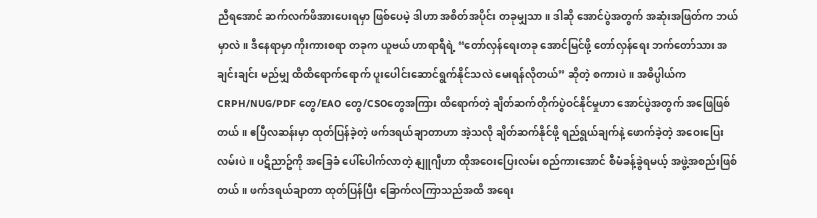ညီရအောင် ဆက်လက်ဖိအားပေးရမှာ ဖြစ်ပေမဲ့ ဒါဟာ အစိတ်အပိုင်း တခုမျှသာ။ ဒါဆို အောင်ပွဲအတွက် အဆုံးအဖြတ်က ဘယ်မှာလဲ။ ဒီနေရာမှာ ကိုးကားစရာ တခုက ယူဗယ် ဟာရာရီရဲ့ “တော်လှန်ရေးတခု အောင်မြင်ဖို့ တော်လှန်ရေး ဘက်တော်သား အချင်းချင်း မည်မျှ ထိထိရောက်ရောက် ပူးပေါင်းဆောင်ရွက်နိုင်သလဲ မေးရန်လိုတယ်” ဆိုတဲ့ စကားပဲ။ အဓိပ္ပါယ်က CRPH/NUG/PDF တွေ/EAO တွေ/CSOတွေအကြား ထိရောက်တဲ့ ချိတ်ဆက်တိုက်ပွဲဝင်နိုင်မှုဟာ အောင်ပွဲအတွက် အဖြေဖြစ်တယ်။ ဧပြီလဆန်းမှာ ထုတ်ပြန်ခဲ့တဲ့ ဖက်ဒရယ်ချာတာဟာ အဲ့သလို ချိတ်ဆက်နိုင်ဖို့ ရည်ရွယ်ချက်နဲ့ ဖောက်ခဲ့တဲ့ အဝေးပြေးလမ်းပဲ။ ပဋိညာဥ်ကို အခြေခံ ပေါ်ပေါက်လာတဲ့ နျူဂျီဟာ ထိုအဝေးပြေးလမ်း စည်ကားအောင် စီမံခန့်ခွဲရမယ့် အဖွဲ့အစည်းဖြစ်တယ်။ ဖက်ဒရယ်ချာတာ ထုတ်ပြန်ပြီး ခြောက်လကြာသည်အထိ အရေး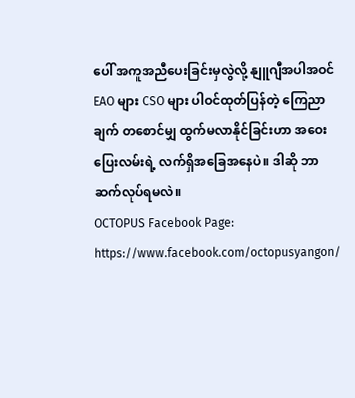ပေါ် အကူအညီပေးခြင်းမှလွဲလို့ နျူဂျီအပါအဝင် EAO များ CSO များ ပါဝင်ထုတ်ပြန်တဲ့ ကြေညာချက် တစောင်မျှ ထွက်မလာနိုင်ခြင်းဟာ အဝေးပြေးလမ်းရဲ့ လက်ရှိအခြေအနေပဲ။ ဒါဆို ဘာဆက်လုပ်ရမလဲ။
OCTOPUS Facebook Page:
https://www.facebook.com/octopusyangon/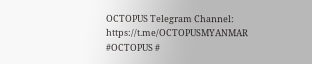OCTOPUS Telegram Channel:
https://t.me/OCTOPUSMYANMAR
#OCTOPUS #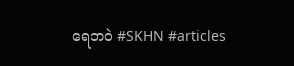ရေဘဝဲ #SKHN #articles